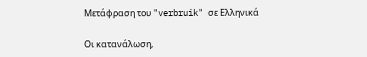Μετάφραση του "verbruik" σε Ελληνικά

Οι κατανάλωση,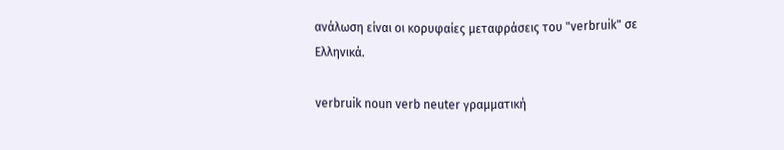ανάλωση είναι οι κορυφαίες μεταφράσεις του "verbruik" σε Ελληνικά.

verbruik noun verb neuter γραμματική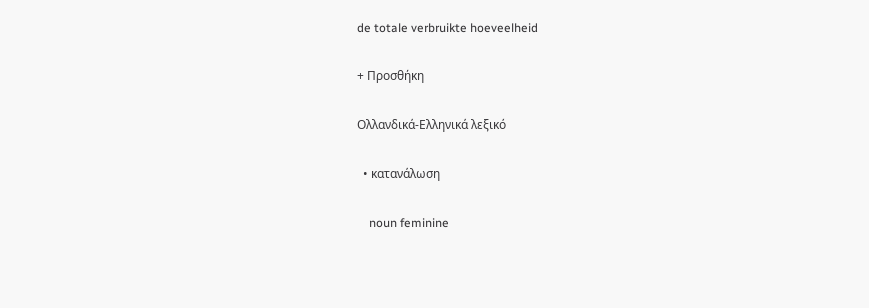de totale verbruikte hoeveelheid

+ Προσθήκη

Ολλανδικά-Ελληνικά λεξικό

  • κατανάλωση

    noun feminine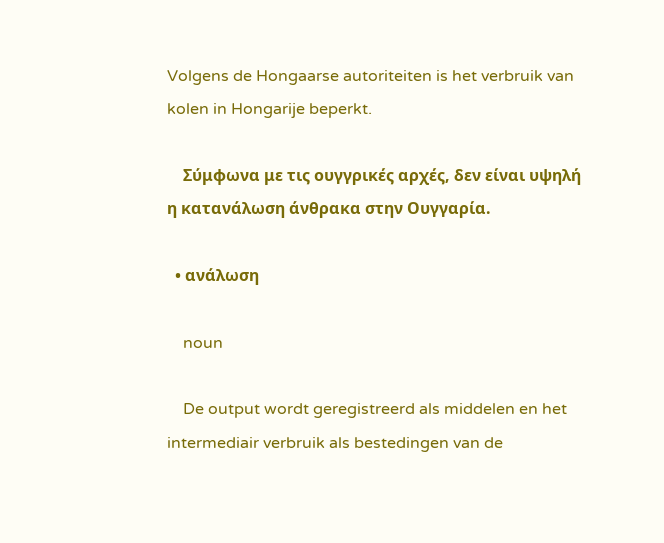Volgens de Hongaarse autoriteiten is het verbruik van kolen in Hongarije beperkt.

    Σύμφωνα με τις ουγγρικές αρχές, δεν είναι υψηλή η κατανάλωση άνθρακα στην Ουγγαρία.

  • ανάλωση

    noun

    De output wordt geregistreerd als middelen en het intermediair verbruik als bestedingen van de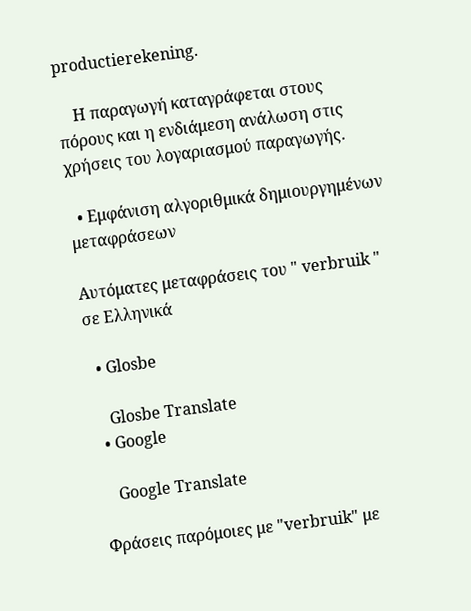productierekening.

    Η παραγωγή καταγράφεται στους πόρους και η ενδιάμεση ανάλωση στις χρήσεις του λογαριασμού παραγωγής.

  • Εμφάνιση αλγοριθμικά δημιουργημένων μεταφράσεων

Αυτόματες μεταφράσεις του " verbruik " σε Ελληνικά

  • Glosbe

    Glosbe Translate
  • Google

    Google Translate

Φράσεις παρόμοιες με "verbruik" με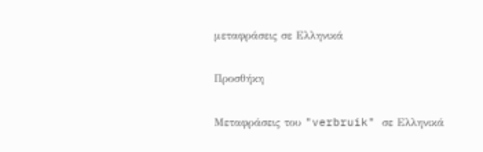μεταφράσεις σε Ελληνικά

Προσθήκη

Μεταφράσεις του "verbruik" σε Ελληνικά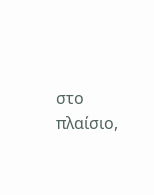στο πλαίσιο,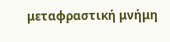μεταφραστική μνήμη